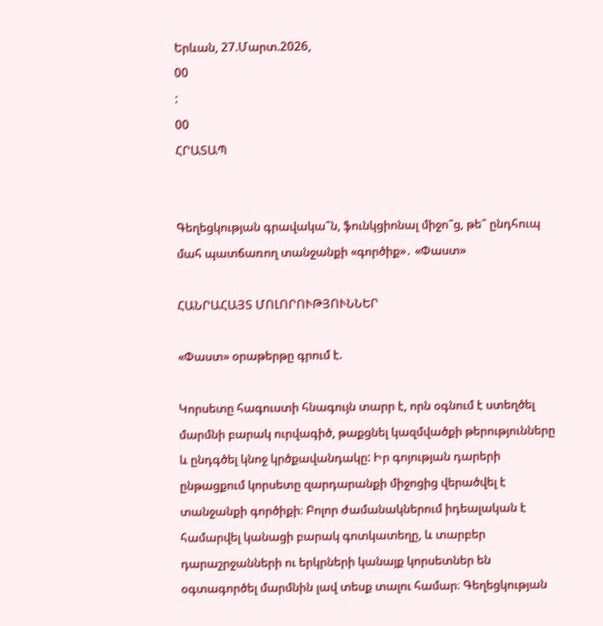Երևան, 27.Մարտ.2026,
00
:
00
ՀՐԱՏԱՊ


Գեղեցկության գրավակա՞ն, ֆունկցիոնալ միջո՞ց, թե՞ ընդհուպ մահ պատճառող տանջանքի «գործիք»․ «Փաստ»

ՀԱՆՐԱՀԱՅՏ ՄՈԼՈՐՈՒԹՅՈՒՆՆԵՐ

«Փաստ» օրաթերթը գրում է.

Կորսետը հագուստի հնագույն տարր է, որն օգնում է ստեղծել մարմնի բարակ ուրվագիծ, թաքցնել կազմվածքի թերությունները և ընդգծել կնոջ կրծքավանդակը: Իր գոյության դարերի ընթացքում կորսետը զարդարանքի միջոցից վերածվել է տանջանքի գործիքի։ Բոլոր ժամանակներում իդեալական է համարվել կանացի բարակ գոտկատեղը, և տարբեր դարաշրջանների ու երկրների կանայք կորսետներ են օգտագործել մարմնին լավ տեսք տալու համար։ Գեղեցկության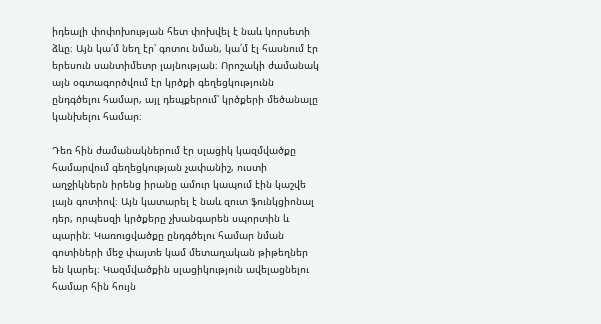իդեալի փոփոխության հետ փոխվել է նաև կորսետի ձևը։ Այն կա՛մ նեղ էր՝ գոտու նման, կա՛մ էլ հասնում էր երեսուն սանտիմետր լայնության։ Որոշակի ժամանակ այն օգտագործվում էր կրծքի գեղեցկությունն ընդգծելու համար, այլ դեպքերում՝ կրծքերի մեծանալը կանխելու համար։

Դեռ հին ժամանակներում էր սլացիկ կազմվածքը համարվում գեղեցկության չափանիշ, ուստի աղջիկներն իրենց իրանը ամուր կապում էին կաշվե լայն գոտիով։ Այն կատարել է նաև զուտ ֆունկցիոնալ դեր, որպեսզի կրծքերը չխանգարեն սպորտին և պարին։ Կառուցվածքը ընդգծելու համար նման գոտիների մեջ փայտե կամ մետաղական թիթեղներ են կարել։ Կազմվածքին սլացիկություն ավելացնելու համար հին հույն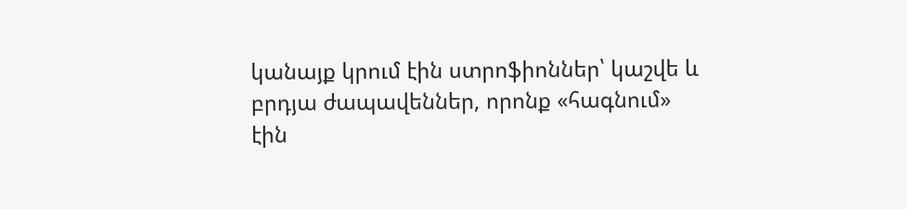կանայք կրում էին ստրոֆիոններ՝ կաշվե և բրդյա ժապավեններ, որոնք «հագնում» էին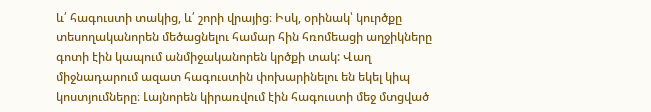և՛ հագուստի տակից, և՛ շորի վրայից։ Իսկ, օրինակ՝ կուրծքը տեսողականորեն մեծացնելու համար հին հռոմեացի աղջիկները գոտի էին կապում անմիջականորեն կրծքի տակ: Վաղ միջնադարում ազատ հագուստին փոխարինելու են եկել կիպ կոստյումները։ Լայնորեն կիրառվում էին հագուստի մեջ մտցված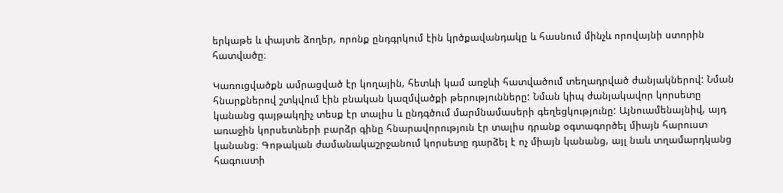երկաթե և փայտե ձողեր, որոնք ընդգրկում էին կրծքավանդակը և հասնում մինչև որովայնի ստորին հատվածը։

Կառուցվածքն ամրացված էր կողային, հետևի կամ առջևի հատվածում տեղադրված ժանյակներով: Նման հնարքներով շտկվում էին բնական կազմվածքի թերությունները: Նման կիպ ժանյակավոր կորսետը կանանց գայթակղիչ տեսք էր տալիս և ընդգծում մարմնամասերի գեղեցկությունը: Այնուամենայնիվ, այդ առաջին կորսետների բարձր գինը հնարավորություն էր տալիս դրանք օգտագործել միայն հարուստ կանանց։ Գոթական ժամանակաշրջանում կորսետը դարձել է ոչ միայն կանանց, այլ նաև տղամարդկանց հագուստի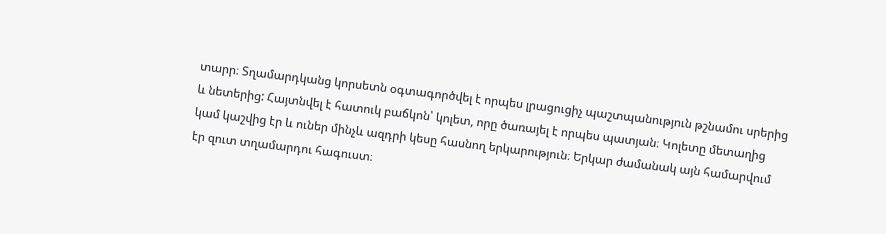տարր։ Տղամարդկանց կորսետն օգտագործվել է որպես լրացուցիչ պաշտպանություն թշնամու սրերից և նետերից: Հայտնվել է հատուկ բաճկոն՝ կոլետ, որը ծառայել է որպես պատյան։ Կոլետը մետաղից կամ կաշվից էր և ուներ մինչև ազդրի կեսը հասնող երկարություն։ Երկար ժամանակ այն համարվում էր զուտ տղամարդու հագուստ։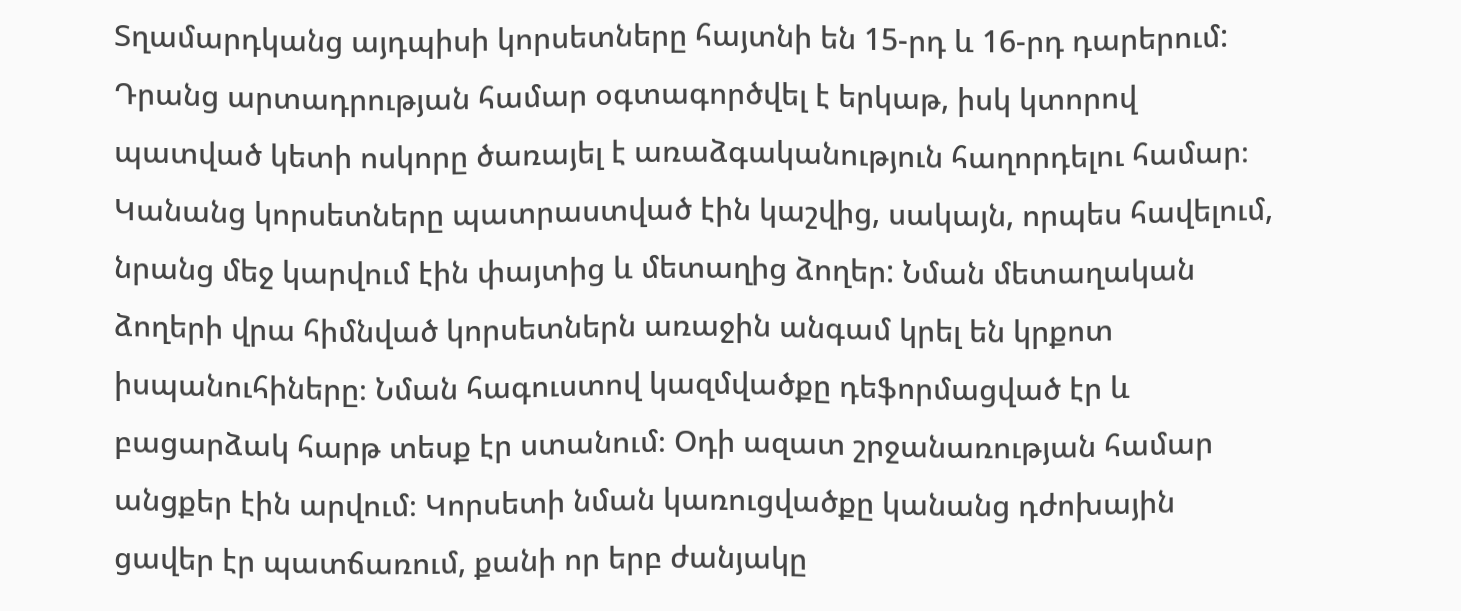Տղամարդկանց այդպիսի կորսետները հայտնի են 15-րդ և 16-րդ դարերում: Դրանց արտադրության համար օգտագործվել է երկաթ, իսկ կտորով պատված կետի ոսկորը ծառայել է առաձգականություն հաղորդելու համար։ Կանանց կորսետները պատրաստված էին կաշվից, սակայն, որպես հավելում, նրանց մեջ կարվում էին փայտից և մետաղից ձողեր: Նման մետաղական ձողերի վրա հիմնված կորսետներն առաջին անգամ կրել են կրքոտ իսպանուհիները։ Նման հագուստով կազմվածքը դեֆորմացված էր և բացարձակ հարթ տեսք էր ստանում։ Օդի ազատ շրջանառության համար անցքեր էին արվում։ Կորսետի նման կառուցվածքը կանանց դժոխային ցավեր էր պատճառում, քանի որ երբ ժանյակը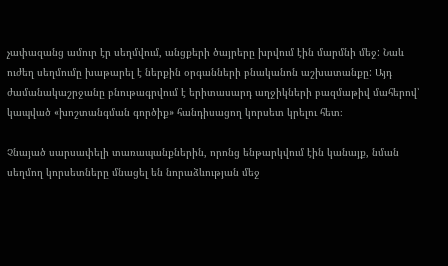չափազանց ամուր էր սեղմվում, անցքերի ծայրերը խրվում էին մարմնի մեջ: Նաև ուժեղ սեղմումը խաթարել է ներքին օրգանների բնականոն աշխատանքը: Այդ ժամանակաշրջանը բնութագրվում է երիտասարդ աղջիկների բազմաթիվ մահերով՝ կապված «խոշտանգման գործիք» հանդիսացող կորսետ կրելու հետ։

Չնայած սարսափելի տառապանքներին, որոնց ենթարկվում էին կանայք, նման սեղմող կորսետները մնացել են նորաձևության մեջ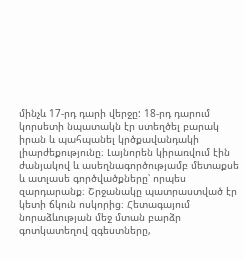մինչև 17-րդ դարի վերջը: 18-րդ դարում կորսետի նպատակն էր ստեղծել բարակ իրան և պահպանել կրծքավանդակի լիարժեքությունը։ Լայնորեն կիրառվում էին ժանյակով և ասեղնագործությամբ մետաքսե և ատլասե գործվածքները՝ որպես զարդարանք։ Շրջանակը պատրաստված էր կետի ճկուն ոսկորից։ Հետագայում նորաձևության մեջ մտան բարձր գոտկատեղով զգեստները,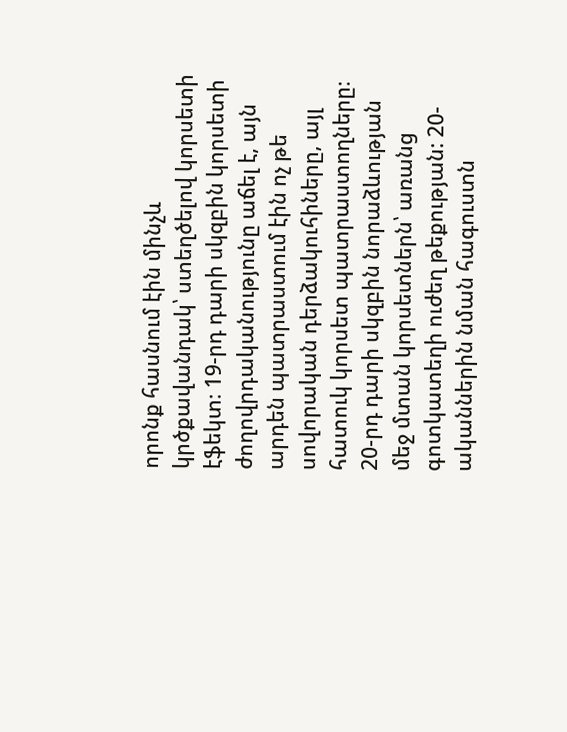որոնք հասնում էին մինչև կրծքավանդակ՝ ստեղծելով կորսետի էֆեկտ։ 19-րդ դարի սկզբին կորսետի ժողովրդականությունը աճել է, այն արդեն պատրաստում էին ոչ թե սովորական դերձակուհիները, այլ հատուկ կորսետ պատրաստողները։ 20-րդ դարի սկզբին նորաձևության մեջ մտան կորսետներն՝ առանց գոտկատեղի ուժեղ թեքության: 20-ականներին նման հագուստն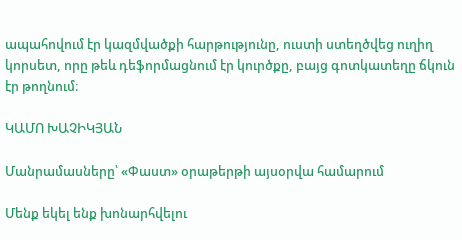ապահովում էր կազմվածքի հարթությունը, ուստի ստեղծվեց ուղիղ կորսետ, որը թեև դեֆորմացնում էր կուրծքը, բայց գոտկատեղը ճկուն էր թողնում։

ԿԱՄՈ ԽԱՉԻԿՅԱՆ

Մանրամասները՝ «Փաստ» օրաթերթի այսօրվա համարում

Մենք եկել ենք խոնարհվելու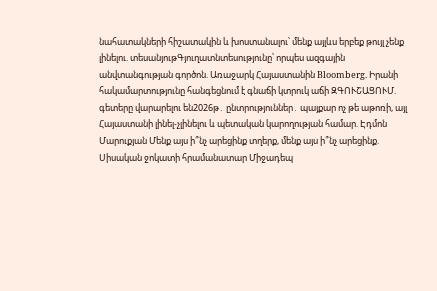նահատակների հիշատակին և խոստանալու՝ մենք այլևս երբեք թույլ չենք լինելու. տեսանյութԳյուղատնտեսությունը՝ որպես ազգային անվտանգության գործոն. Առաջարկ Հայաստանին Bloomberg. Իրանի հակամարտությունը հանգեցնում է գնաճի կտրուկ աճի ԶԳՈՒՇԱՑՈՒՄ. գետերը վարարելու են2026թ․ ընտրություններ․ պայքար ոչ թե աթոռի, այլ Հայաստանի լինել-չլինելու և պետական կարողության համար. Էդմոն Մարուքյան Մենք այս ի՞նչ արեցինք տղերք, մենք այս ի՞նչ արեցինք. Սիսական ջոկատի հրամանատար Միջադեպ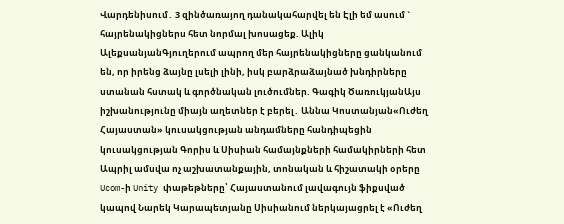Վարդենիսում․ 3 զինծառայող դանակահարվել են Էլի եմ ասում ` հայրենակիցներս հետ նորմալ խոսացեք. Ալիկ ԱլեքսանյանԳյուղերում ապրող մեր հայրենակիցները ցանկանում են, որ իրենց ձայնը լսելի լինի, իսկ բարձրաձայնած խնդիրները ստանան հստակ և գործնական լուծումներ. Գագիկ ԾառուկյանԱյս իշխանությունը միայն աղետներ է բերել․ Աննա Կոստանյան«Ուժեղ Հայաստան» կուսակցության անդամները հանդիպեցին կուսակցության Գորիս և Սիսիան համայնքների համակիրների հետ Ապրիլ ամսվա ոչ աշխատանքային, տոնական և հիշատակի օրերը Ucom-ի Unity փաթեթները՝ Հայաստանում լավագույն ֆիքսված կապով Նարեկ Կարապետյանը Սիսիանում ներկայացրել է «Ուժեղ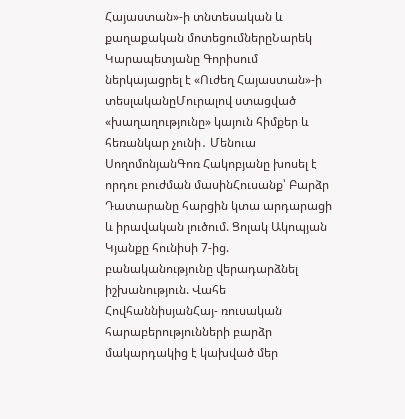Հայաստան»-ի տնտեսական և քաղաքական մոտեցումներըՆարեկ Կարապետյանը Գորիսում ներկայացրել է «Ուժեղ Հայաստան»-ի տեսլականըՄուրալով ստացված «խաղաղությունը» կայուն հիմքեր և հեռանկար չունի․ Մենուա ՍողոմոնյանԳոռ Հակոբյանը խոսել է որդու բուժման մասինՀուսանք՝ Բարձր Դատարանը հարցին կտա արդարացի և իրավական լուծում. Ցոլակ Ակոպյան Կյանքը հունիսի 7-ից. բանականությունը վերադարձնել իշխանություն. Վահե ՀովհաննիսյանՀայ- ռուսական հարաբերությունների բարձր մակարդակից է կախված մեր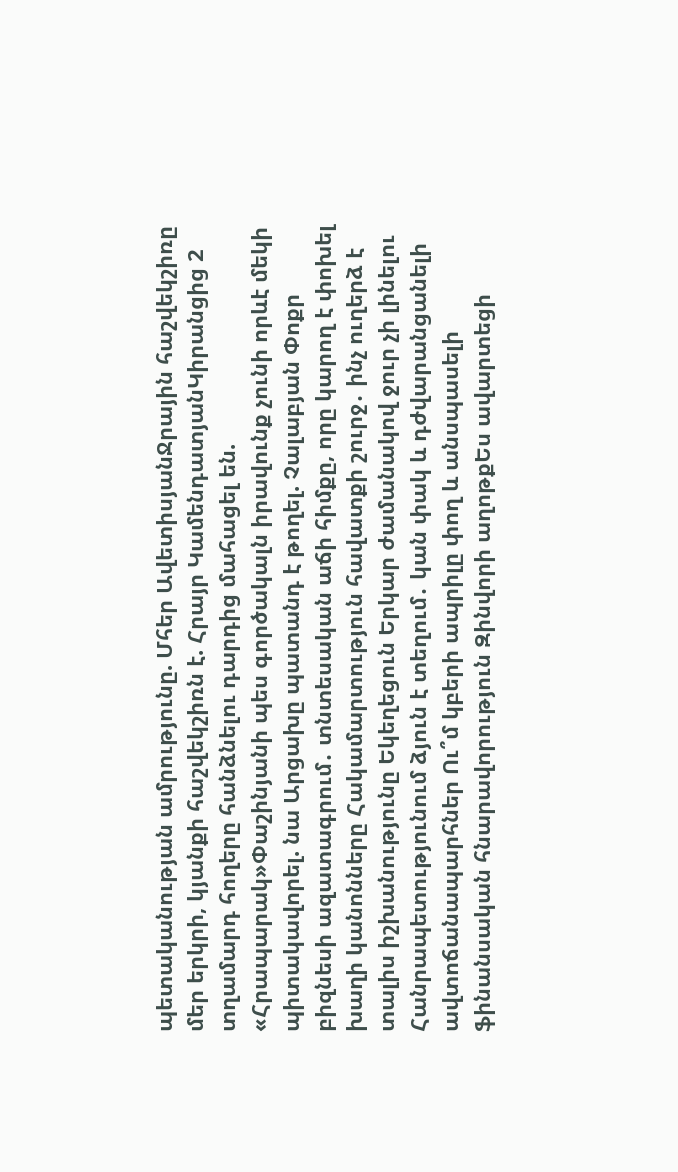պետականության ամրությունը. Մհեր ԱվետիսյանՋրային հաշվեկշիռը մեր երկրի, կյանքի հաշվեկշիռն է. Հրայր ԿամենդատյանԿիրանցից 2 տղամարդ հողերը հանձնելու դարդից մահացել են. «Հրապարակ»Փաշինյանի պես գործակալն իրավունք չունի որևէ մեկի պիտակավորել. նա Արցախը պատանդ է թողել. Չալաբյան Փոքր բիզնեսի ազատագրում․ տնտեսական աճի հիմքը, որը կարող է փոխել խաղի կանոնները Հակամարտություն հավատքի շուրջ․ ինչ ուղերձ է տալիս իշխանությունը Եկեղեցուն Երկար ժամանակով ջուր չի լինելու Հանրապետությունում ձյուն է տեղում․ կան փակ և դժվարանցանելի ավտոճանապարհներ Ու՞մ կբերի ապրիլը փող և անսպասելի ֆինանսական հնարավորություն Զինվորի աղոթքԵս ավարտեցի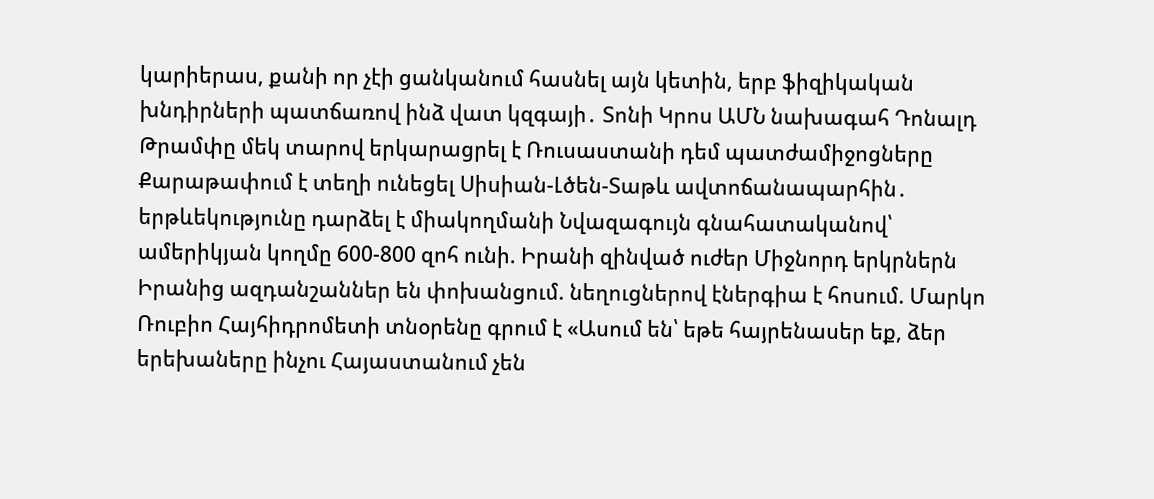կարիերաս, քանի որ չէի ցանկանում հասնել այն կետին, երբ ֆիզիկական խնդիրների պատճառով ինձ վատ կզգայի․ Տոնի Կրոս ԱՄՆ նախագահ Դոնալդ Թրամփը մեկ տարով երկարացրել է Ռուսաստանի դեմ պատժամիջոցները Քարաթափում է տեղի ունեցել Սիսիան-Լծեն-Տաթև ավտոճանապարհին․ երթևեկությունը դարձել է միակողմանի Նվազագույն գնահատականով՝ ամերիկյան կողմը 600-800 զոհ ունի. Իրանի զինված ուժեր Միջնորդ երկրներն Իրանից ազդանշաններ են փոխանցում. նեղուցներով էներգիա է հոսում. Մարկո Ռուբիո Հայհիդրոմետի տնօրենը գրում է «Ասում են՝ եթե հայրենասեր եք, ձեր երեխաները ինչու Հայաստանում չեն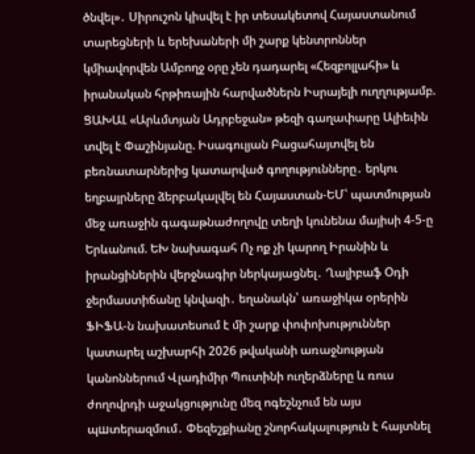ծնվել»․ Սիրուշոն կիսվել է իր տեսակետով Հայաստանում տարեցների և երեխաների մի շարք կենտրոններ կմիավորվեն Ամբողջ օրը չեն դադարել «Հեզբոլլահի» և իրանական հրթիռային հարվածներն Իսրայելի ուղղությամբ. ՑԱԽԱԼ «Արևմտյան Ադրբեջան» թեզի գաղափարը Ալիեւին տվել է Փաշինյանը. Իսագուլյան Բացահայտվել են բեռնատարներից կատարված գողությունները․ երկու եղբայրները ձերբակալվել են Հայաստան-ԵՄ՝ պատմության մեջ առաջին գագաթնաժողովը տեղի կունենա մայիսի 4-5-ը Երևանում. ԵԽ նախագահ Ոչ ոք չի կարող Իրանին և իրանցիներին վերջնագիր ներկայացնել․ Ղալիբաֆ Օդի ջերմաստիճանը կնվազի․ եղանակն՝ առաջիկա օրերին ՖԻՖԱ-ն նախատեսում է մի շարք փոփոխություններ կատարել աշխարհի 2026 թվականի առաջնության կանոններում Վլադիմիր Պուտինի ուղերձները և ռուս ժողովրդի աջակցությունը մեզ ոգեշնչում են այս պшտերազմում․ Փեզեշքիանը շնորհակալություն է հայտնել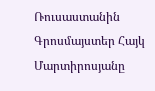Ռուսաստանին Գրոսմայստեր Հայկ Մարտիրոսյանը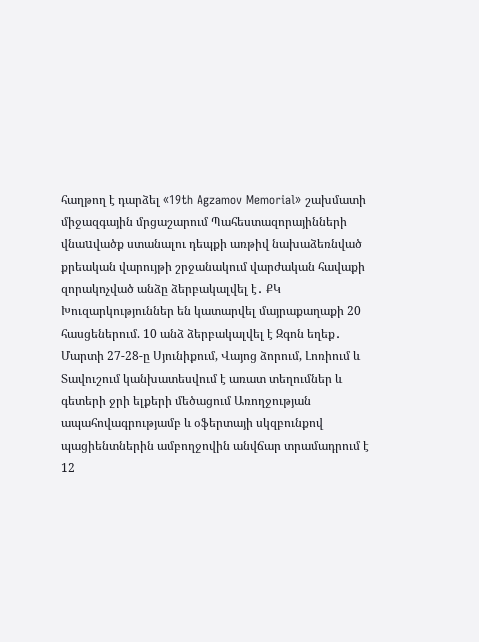հաղթող է դարձել «19th Agzamov Memorial» շախմատի միջազգային մրցաշարում Պահեստազորայինների վնաuվածք ստանալու դեպքի առթիվ նախաձեռնված քրեական վարույթի շրջանակում վարժական հավաքի զորակոչված անձը ձերբակալվել է․ ՔԿ Խուզարկություններ են կատարվել մայրաքաղաքի 20 հասցեներում. 10 անձ ձերբակալվել է Զգոն եղեք․ Մարտի 27-28-ը Սյունիքում, Վայոց ձորում, Լոռիում և Տավուշում կանխատեսվում է առատ տեղումներ և գետերի ջրի ելքերի մեծացում Առողջության ապահովագրությամբ և օֆերտայի սկզբունքով պացիենտներին ամբողջովին անվճար տրամադրում է 12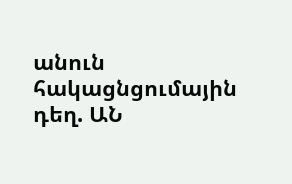անուն հակացնցումային դեղ. ԱՆ